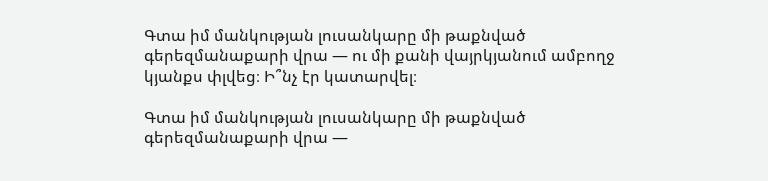Գտա իմ մանկության լուսանկարը մի թաքնված գերեզմանաքարի վրա — ու մի քանի վայրկյանում ամբողջ կյանքս փլվեց։ Ի՞նչ էր կատարվել։

Գտա իմ մանկության լուսանկարը մի թաքնված գերեզմանաքարի վրա —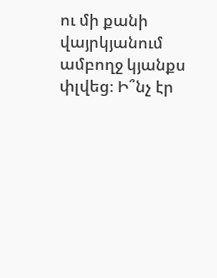ու մի քանի վայրկյանում ամբողջ կյանքս փլվեց։ Ի՞նչ էր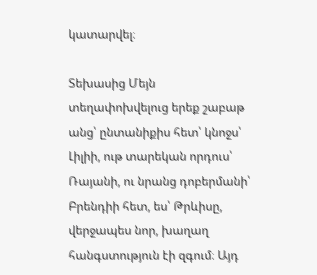կատարվել։

Տեխասից Մեյն տեղափոխվելուց երեք շաբաթ անց՝ ընտանիքիս հետ՝ կնոջս՝ Լիլիի, ութ տարեկան որդուս՝ Ռայանի, ու նրանց դոբերմանի՝ Բրենդիի հետ, ես՝ Թրևիսը, վերջապես նոր, խաղաղ հանգստություն էի զգում։ Այդ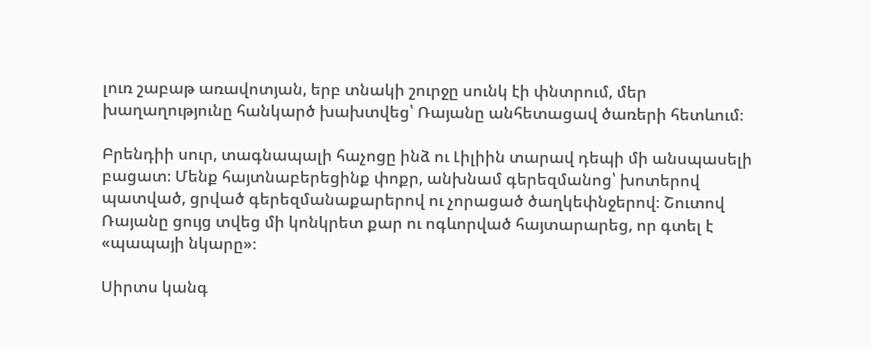լուռ շաբաթ առավոտյան, երբ տնակի շուրջը սունկ էի փնտրում, մեր խաղաղությունը հանկարծ խախտվեց՝ Ռայանը անհետացավ ծառերի հետևում։

Բրենդիի սուր, տագնապալի հաչոցը ինձ ու Լիլիին տարավ դեպի մի անսպասելի բացատ։ Մենք հայտնաբերեցինք փոքր, անխնամ գերեզմանոց՝ խոտերով պատված, ցրված գերեզմանաքարերով ու չորացած ծաղկեփնջերով։ Շուտով Ռայանը ցույց տվեց մի կոնկրետ քար ու ոգևորված հայտարարեց, որ գտել է «պապայի նկարը»։

Սիրտս կանգ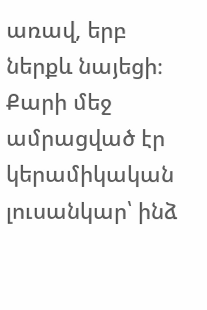առավ, երբ ներքև նայեցի։ Քարի մեջ ամրացված էր կերամիկական լուսանկար՝ ինձ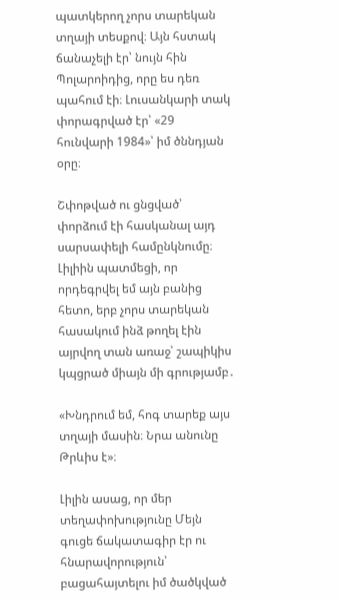պատկերող չորս տարեկան տղայի տեսքով։ Այն հստակ ճանաչելի էր՝ նույն հին Պոլարոիդից, որը ես դեռ պահում էի։ Լուսանկարի տակ փորագրված էր՝ «29 հունվարի 1984»՝ իմ ծննդյան օրը։

Շփոթված ու ցնցված՝ փորձում էի հասկանալ այդ սարսափելի համընկնումը։ Լիլիին պատմեցի, որ որդեգրվել եմ այն բանից հետո, երբ չորս տարեկան հասակում ինձ թողել էին այրվող տան առաջ՝ շապիկիս կպցրած միայն մի գրությամբ․

«Խնդրում եմ, հոգ տարեք այս տղայի մասին։ Նրա անունը Թրևիս է»։

Լիլին ասաց, որ մեր տեղափոխությունը Մեյն գուցե ճակատագիր էր ու հնարավորություն՝ բացահայտելու իմ ծածկված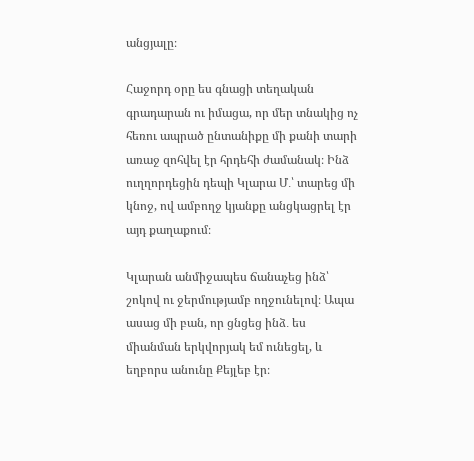անցյալը։

Հաջորդ օրը ես գնացի տեղական գրադարան ու իմացա, որ մեր տնակից ոչ հեռու ապրած ընտանիքը մի քանի տարի առաջ զոհվել էր հրդեհի ժամանակ։ Ինձ ուղղորդեցին դեպի Կլարա Մ․՝ տարեց մի կնոջ, ով ամբողջ կյանքը անցկացրել էր այդ քաղաքում։

Կլարան անմիջապես ճանաչեց ինձ՝ շոկով ու ջերմությամբ ողջունելով։ Ապա ասաց մի բան, որ ցնցեց ինձ․ ես միանման երկվորյակ եմ ունեցել, և եղբորս անունը Քեյլեբ էր։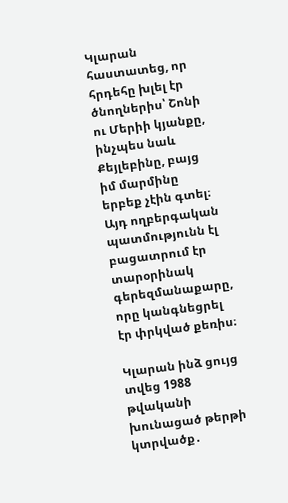Կլարան հաստատեց, որ հրդեհը խլել էր ծնողներիս՝ Շոնի ու Մերիի կյանքը, ինչպես նաև Քեյլեբինը, բայց իմ մարմինը երբեք չէին գտել։ Այդ ողբերգական պատմությունն էլ բացատրում էր տարօրինակ գերեզմանաքարը, որը կանգնեցրել էր փրկված քեռիս։

Կլարան ինձ ցույց տվեց 1988 թվականի խունացած թերթի կտրվածք․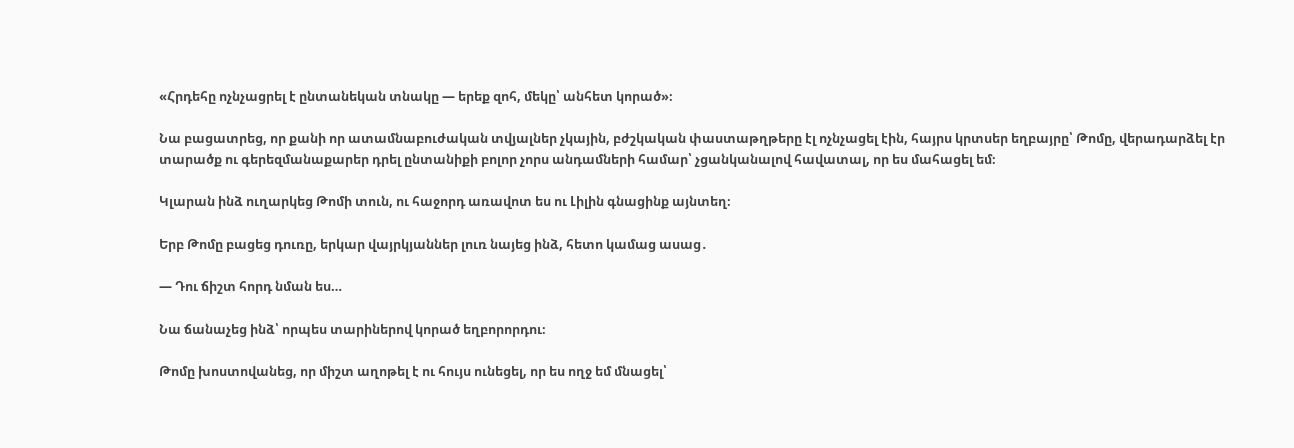«Հրդեհը ոչնչացրել է ընտանեկան տնակը — երեք զոհ, մեկը՝ անհետ կորած»։

Նա բացատրեց, որ քանի որ ատամնաբուժական տվյալներ չկային, բժշկական փաստաթղթերը էլ ոչնչացել էին, հայրս կրտսեր եղբայրը՝ Թոմը, վերադարձել էր տարածք ու գերեզմանաքարեր դրել ընտանիքի բոլոր չորս անդամների համար՝ չցանկանալով հավատալ, որ ես մահացել եմ։

Կլարան ինձ ուղարկեց Թոմի տուն, ու հաջորդ առավոտ ես ու Լիլին գնացինք այնտեղ։

Երբ Թոմը բացեց դուռը, երկար վայրկյաններ լուռ նայեց ինձ, հետո կամաց ասաց․

— Դու ճիշտ հորդ նման ես…

Նա ճանաչեց ինձ՝ որպես տարիներով կորած եղբորորդու։

Թոմը խոստովանեց, որ միշտ աղոթել է ու հույս ունեցել, որ ես ողջ եմ մնացել՝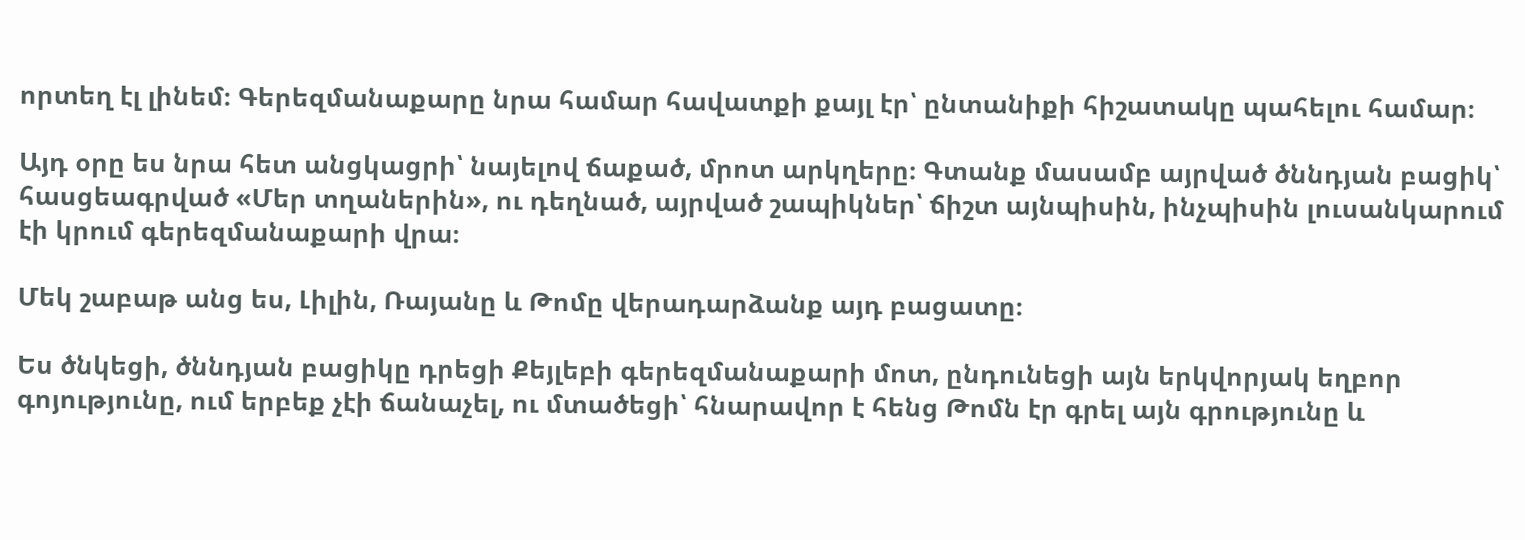որտեղ էլ լինեմ։ Գերեզմանաքարը նրա համար հավատքի քայլ էր՝ ընտանիքի հիշատակը պահելու համար։

Այդ օրը ես նրա հետ անցկացրի՝ նայելով ճաքած, մրոտ արկղերը։ Գտանք մասամբ այրված ծննդյան բացիկ՝ հասցեագրված «Մեր տղաներին», ու դեղնած, այրված շապիկներ՝ ճիշտ այնպիսին, ինչպիսին լուսանկարում էի կրում գերեզմանաքարի վրա։

Մեկ շաբաթ անց ես, Լիլին, Ռայանը և Թոմը վերադարձանք այդ բացատը։

Ես ծնկեցի, ծննդյան բացիկը դրեցի Քեյլեբի գերեզմանաքարի մոտ, ընդունեցի այն երկվորյակ եղբոր գոյությունը, ում երբեք չէի ճանաչել, ու մտածեցի՝ հնարավոր է հենց Թոմն էր գրել այն գրությունը և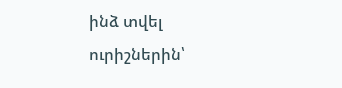ինձ տվել ուրիշներին՝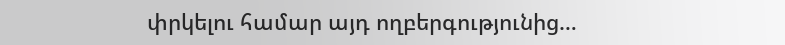փրկելու համար այդ ողբերգությունից…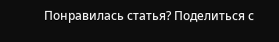Понравилась статья? Поделиться с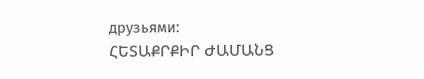друзьями:
ՀԵՏԱՔՐՔԻՐ ԺԱՄԱՆՑ